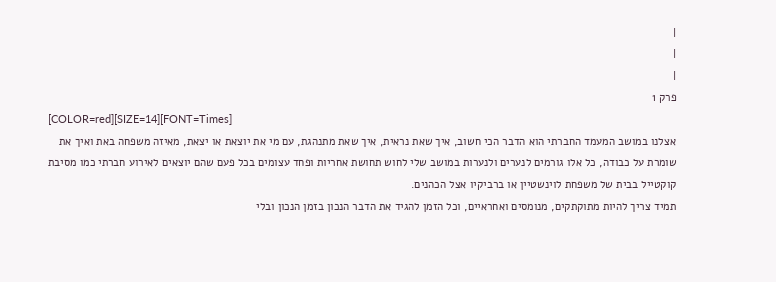|
|
|
פרק 1
[COLOR=red][SIZE=14][FONT=Times]
אצלנו במושב המעמד החברתי הוא הדבר הכי חשוב, איך שאת נראית, איך שאת מתנהגת, עם מי את יוצאת או יצאת, מאיזה משפחה באת ואיך את שומרת על כבודה, כל אלו גורמים לנערים ולנערות במושב שלי לחוש תחושת אחריות ופחד עצומים בכל פעם שהם יוצאים לאירוע חברתי כמו מסיבת קוקטייל בבית של משפחת לוינשטיין או ברביקיו אצל הכהנים.
תמיד צריך להיות מתוקתקים, מנומסים ואחראיים, וכל הזמן להגיד את הדבר הנכון בזמן הנכון ובלי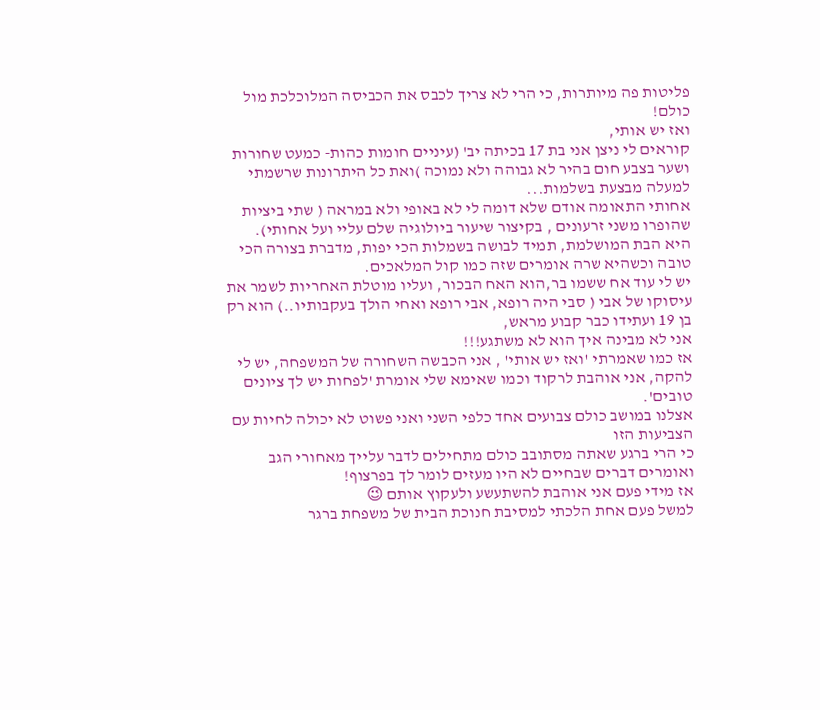פליטות פה מיותרות, כי הרי לא צריך לכבס את הכביסה המלוכלכת מול כולם!
ואז יש אותי,
קוראים לי ניצן אני בת 17 בכיתה יב' (עיניים חומות כהות- כמעט שחורות ושער בצבע חום בהיר לא גבוהה ולא נמוכה )ואת כל היתרונות שרשמתי למעלה מבצעת בשלמות...
אחותי התאומה אודם שלא דומה לי לא באופי ולא במראה ( שתי ביציות שהופרו משני זרעונים , בקיצור שיעור ביולוגיה שלם עליי ועל אחותי).
היא הבת המושלמת, תמיד לבושה בשמלות הכי יפות, מדברת בצורה הכי טובה וכשהיא שרה אומרים שזה כמו קול המלאכים.
יש לי עוד אח ששמו בר,הוא האח הבכור, ועליו מוטלת האחריות לשמר את עיסוקו של אבי ( סבי היה רופא, אבי רופא ואחי הולך בעקבותיו..) הוא רק בן 19 ועתידו כבר קבוע מראש,
אני לא מבינה איך הוא לא משתגע!!!
אז כמו שאמרתי 'ואז יש אותי' , אני הכבשה השחורה של המשפחה, יש לי להקה, אני אוהבת לרקוד וכמו שאימא שלי אומרת 'לפחות יש לך ציונים טובים'.
אצלנו במושב כולם צבועים אחד כלפי השני ואני פשוט לא יכולה לחיות עם הצביעות הזו
כי הרי ברגע שאתה מסתובב כולם מתחילים לדבר עלייך מאחורי הגב ואומרים דברים שבחיים לא היו מעזים לומר לך בפרצוף!
אז מידי פעם אני אוהבת להשתעשע ולעקוץ אותם 😉
למשל פעם אחת הלכתי למסיבת חנוכת הבית של משפחת ברגר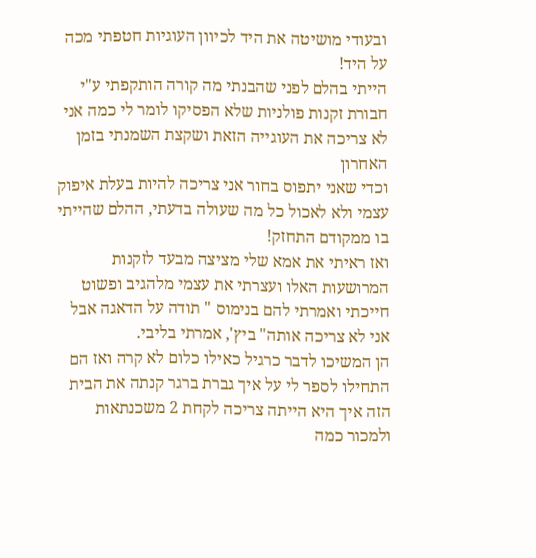ובעודי מושיטה את היד לכיוון העוגיות חטפתי מכה על היד!
הייתי בהלם לפני שהבנתי מה קורה הותקפתי ע"י חבורת זקנות פולניות שלא הפסיקו לומר לי כמה אני לא צריכה את העוגייה הזאת ושקצת השמנתי בזמן האחרון
וכדי שאני יתפוס בחור אני צריכה להיות בעלת איפוק עצמי ולא לאכול כל מה שעולה בדעתי, ההלם שהייתי בו ממקודם התחזק!
ואז ראיתי את אמא שלי מציצה מבעד לזקנות המרושעות האלו ועצרתי את עצמי מלהגיב ופשוט חייכתי ואמרתי להם בנימוס " תודה על הדאגה אבל אני לא צריכה אותה" ביץ', אמרתי בליבי.
הן המשיכו לדבר כרגיל כאילו כלום לא קרה ואז הם התחילו לספר לי על איך גברת ברגר קנתה את הבית הזה איך היא הייתה צריכה לקחת 2 משכנתאות ולמכור כמה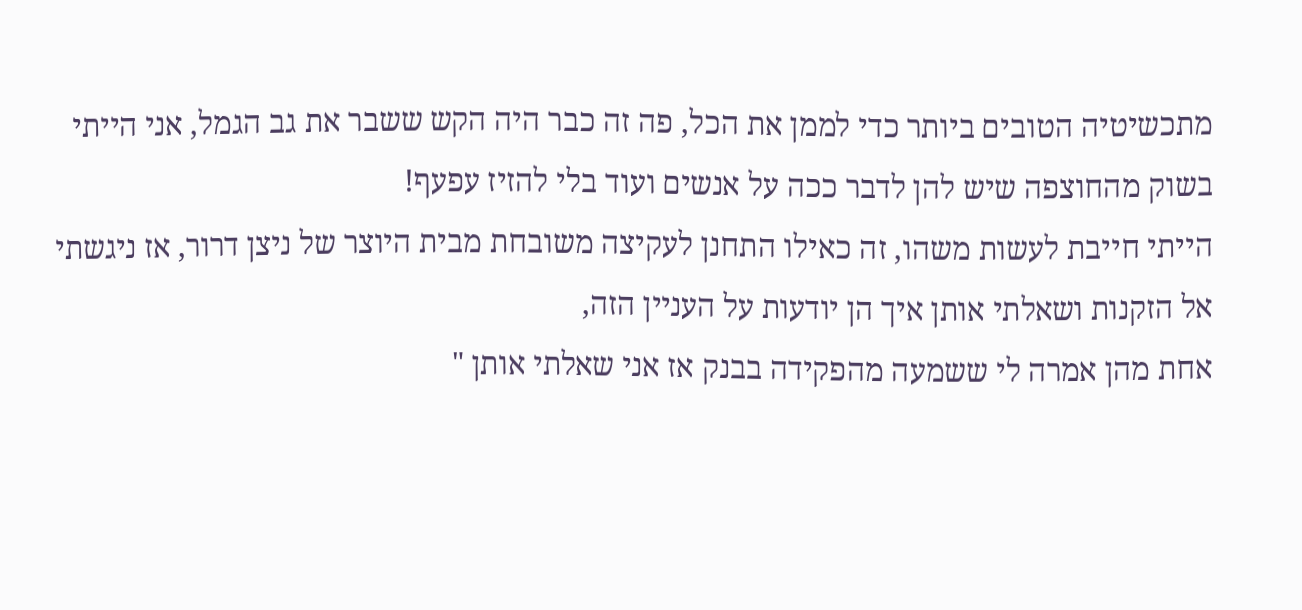מתכשיטיה הטובים ביותר כדי לממן את הכל, פה זה כבר היה הקש ששבר את גב הגמל, אני הייתי בשוק מהחוצפה שיש להן לדבר ככה על אנשים ועוד בלי להזיז עפעף!
הייתי חייבת לעשות משהו, זה כאילו התחנן לעקיצה משובחת מבית היוצר של ניצן דרור, אז ניגשתי אל הזקנות ושאלתי אותן איך הן יודעות על העניין הזה,
אחת מהן אמרה לי ששמעה מהפקידה בבנק אז אני שאלתי אותן "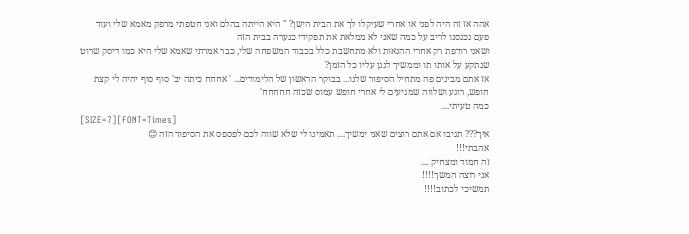אהה אז זה היה לפני או אחרי שעיקלו לך את הבית הישן? " היא הייתה בהלם ואני חטפתי מרפק מאמא שלי ועוד פעם נכנסנו לריב על כמה שאני לא ממלאת את תפקידי כנערה בבית הזה
ושאני רודפת רק אחרי ההנאות ולא מתחשבת כלל בכבוד המשפחה שלי, כבר אמרתי שאמא שלי היא כמו דיסק שרוט שנתקע על אותו תו וממשיך לנגן עליו כל הזמן?
אז אתם מבינים פה מתחיל הסיפור שלנו... בבוקר הראשון של הלימודים... ' אחחח כיתה יב' סוף סוף יהיה לי קצת חופש, רוגע ושלווה שמגיעים לי אחרי חופש עמוס שכזה חחחחח'
כמה טעיתי....
[SIZE=7][FONT=Times]
איך??? תגיבו אם אתם רוצים שאני ימשיך.... תאמינו לי שלא שווה לכם לפספס את הסיפור הזה 😊
אהבתי!!!
זה חמוד ומצחיק ....
אני רוצה המשך!!!!
תמשיכי לכתוב!!!!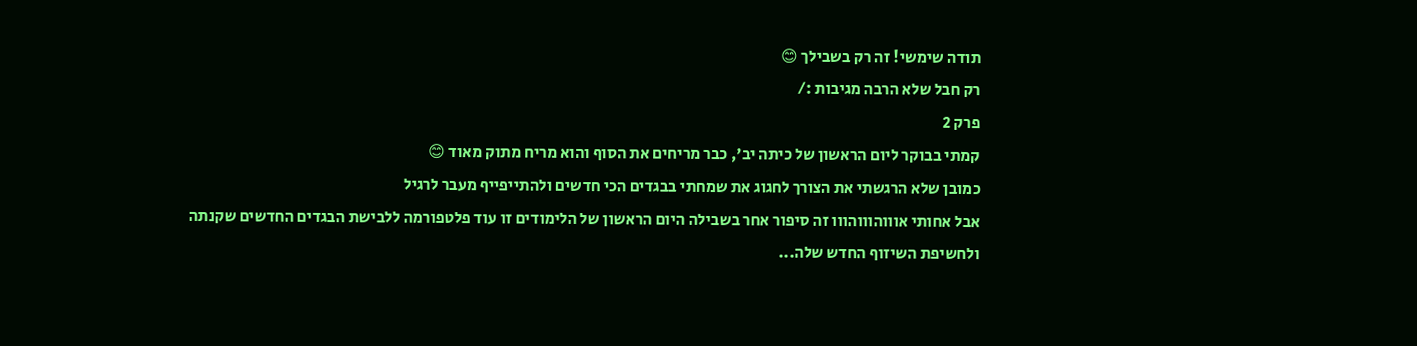תודה שימשי! זה רק בשבילך 😊
רק חבל שלא הרבה מגיבות :/
פרק 2
קמתי בבוקר ליום הראשון של כיתה יב', כבר מריחים את הסוף והוא מריח מתוק מאוד 😊
כמובן שלא הרגשתי את הצורך לחגוג את שמחתי בבגדים הכי חדשים ולהתייפייף מעבר לרגיל
אבל אחותי אוווהוווהווו זה סיפור אחר בשבילה היום הראשון של הלימודים זו עוד פלטפורמה ללבישת הבגדים החדשים שקנתה
ולחשיפת השיזוף החדש שלה...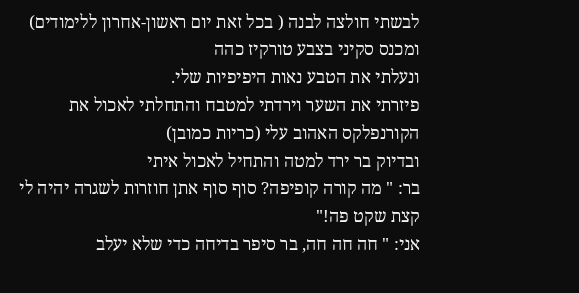לבשתי חולצה לבנה ( בכל זאת יום ראשון-אחרון ללימודים) ומכנס סקיני בצבע טורקיז כהה
ונעלתי את הטבע נאות היפיפיות שלי.
פיזרתי את השער וירדתי למטבח והתחלתי לאכול את הקורנפלקס האהוב עלי (כריות כמובן)
ובדיוק בר ירד למטה והתחיל לאכול איתי
בר: " מה קורה קופיפה? סוף סוף אתן חוזרות לשגרה יהיה לי קצת שקט פה!"
אני: " חה חה חה, בר סיפר בדיחה כדי שלא יעלב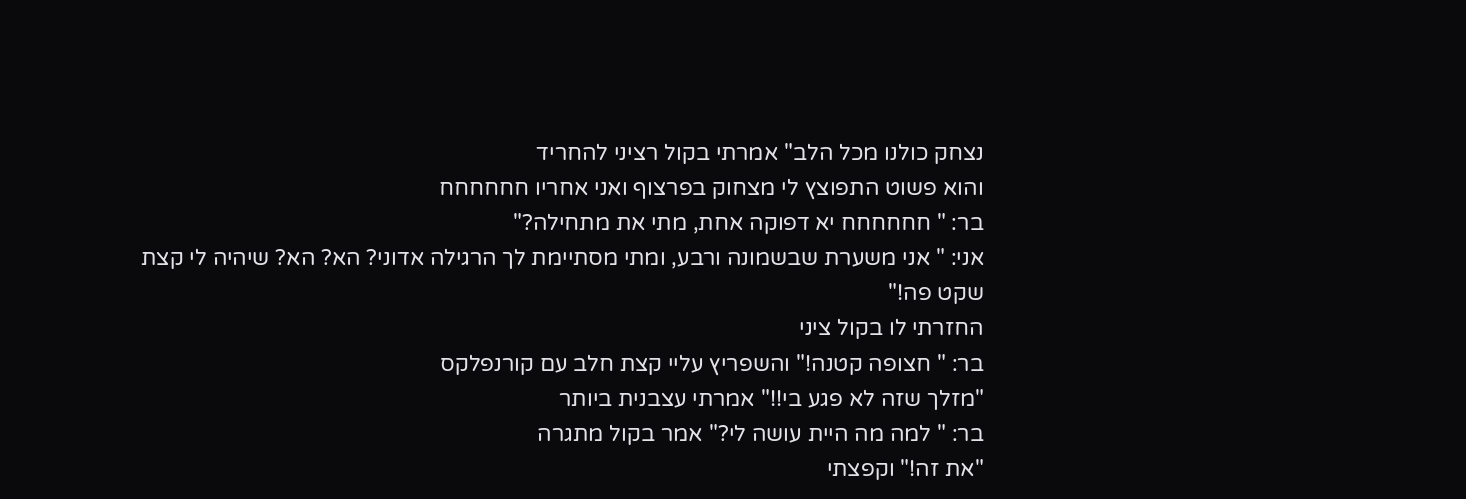נצחק כולנו מכל הלב" אמרתי בקול רציני להחריד
והוא פשוט התפוצץ לי מצחוק בפרצוף ואני אחריו חחחחחח
בר: " חחחחחח יא דפוקה אחת, מתי את מתחילה?"
אני: " אני משערת שבשמונה ורבע, ומתי מסתיימת לך הרגילה אדוני? הא? הא? שיהיה לי קצת שקט פה!"
החזרתי לו בקול ציני
בר: " חצופה קטנה!" והשפריץ עליי קצת חלב עם קורנפלקס
"מזלך שזה לא פגע בי!!" אמרתי עצבנית ביותר
בר: " למה מה היית עושה לי?" אמר בקול מתגרה
"את זה!" וקפצתי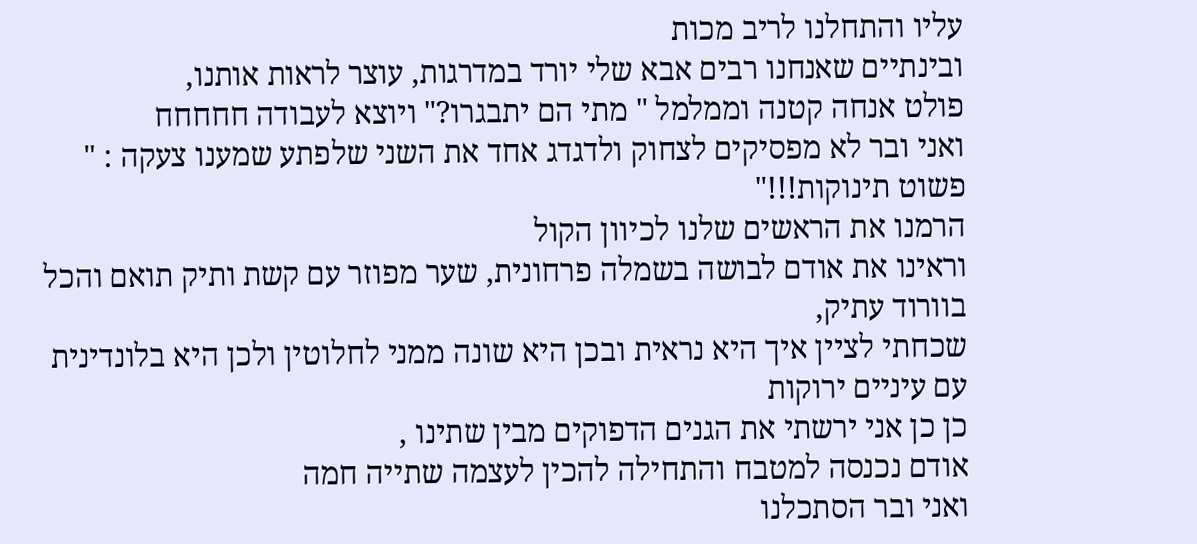עליו והתחלנו לריב מכות
ובינתיים שאנחנו רבים אבא שלי יורד במדרגות, עוצר לראות אותנו,
פולט אנחה קטנה וממלמל " מתי הם יתבגרו?" ויוצא לעבודה חחחחח
ואני ובר לא מפסיקים לצחוק ולדגדג אחד את השני שלפתע שמענו צעקה : " פשוט תינוקות!!!"
הרמנו את הראשים שלנו לכיוון הקול
וראינו את אודם לבושה בשמלה פרחונית, שער מפוזר עם קשת ותיק תואם והכל בוורוד עתיק,
שכחתי לציין איך היא נראית ובכן היא שונה ממני לחלוטין ולכן היא בלונדינית עם עיניים ירוקות
כן כן אני ירשתי את הגנים הדפוקים מבין שתינו ,
אודם נכנסה למטבח והתחילה להכין לעצמה שתייה חמה
ואני ובר הסתכלנו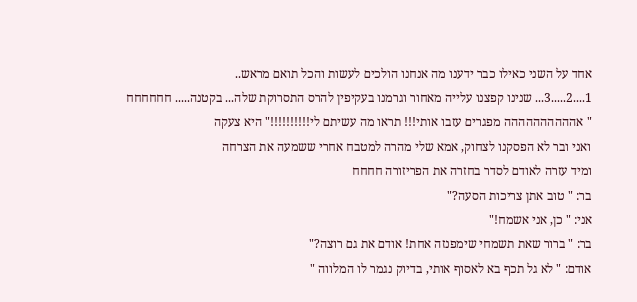אחד על השני כאילו כבר ידענו מה אנחנו הולכים לעשות והכל תואם מראש..
1....2.....3... שנינו קפצנו עלייה מאחור וגרמנו בעקיפין להרס התסרוקת שלה... בקטנה..... חחחחחח
" אהההההההההה מפגרים עזבו אותי!!! תראו מה עשיתם לי!!!!!!!!!!" היא צעקה
ואני ובר לא הפסקנו לצחוק, אמא שלי מהרה למטבח אחרי ששמעה את הצרחה
ומיד עזרה לאודם לסדר בחזרה את הפריזורה חחחח
בר: " טוב אתן צריכות הסעה?"
אני: " כן, אני אשמח!"
בר: " ברור שאת תשמחי שימפנזה אחת! אודם את גם רוצה?"
אודם: " לא גל תכף בא לאסוף אותי, בדיוק נגמר לו המלווה "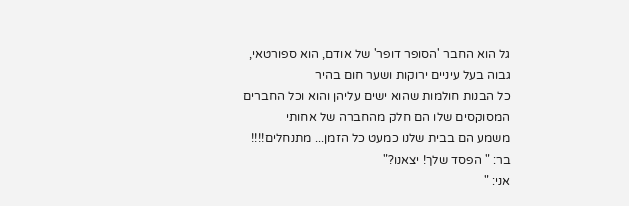גל הוא החבר 'הסופר דופר' של אודם, הוא ספורטאי, גבוה בעל עיניים ירוקות ושער חום בהיר
כל הבנות חולמות שהוא ישים עליהן והוא וכל החברים המסוקסים שלו הם חלק מהחברה של אחותי
משמע הם בבית שלנו כמעט כל הזמן... מתנחלים!!!!
בר: " הפסד שלך! יצאנו?"
אני: "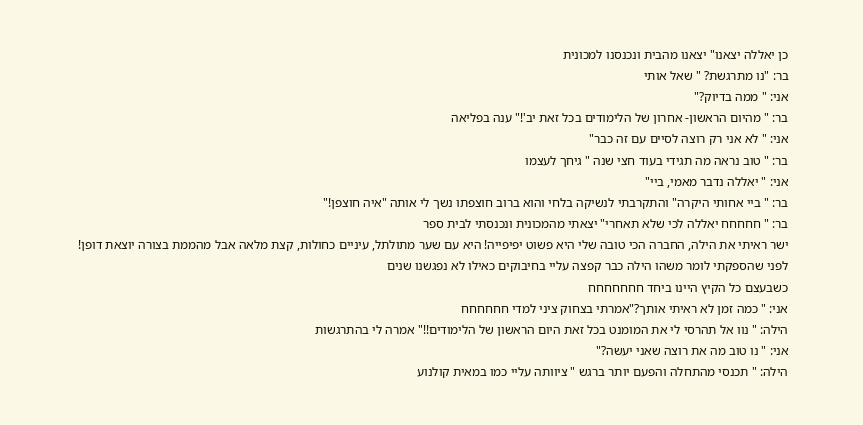כן יאללה יצאנו" יצאנו מהבית ונכנסנו למכונית
בר: "נו מתרגשת? " שאל אותי
אני: " ממה בדיוק?"
בר: " מהיום הראשון- אחרון של הלימודים בכל זאת יב'!" ענה בפליאה
אני: " לא אני רק רוצה לסיים עם זה כבר"
בר: " טוב נראה מה תגידי בעוד חצי שנה " גיחך לעצמו
אני: " יאללה נדבר מאמי, ביי"
בר: " ביי אחותי היקרה" והתקרבתי לנשיקה בלחי והוא ברוב חוצפתו נשך לי אותה "איה חוצפן!"
בר: " חחחחח יאללה לכי שלא תאחרי" יצאתי מהמכונית ונכנסתי לבית ספר
ישר ראיתי את הילה, החברה הכי טובה שלי היא פשוט יפיפייה! היא עם שער מתולתל, עיניים כחולות, קצת מלאה אבל מהממת בצורה יוצאת דופן!
לפני שהספקתי לומר משהו הילה כבר קפצה עליי בחיבוקים כאילו לא נפגשנו שנים
כשבעצם כל הקיץ היינו ביחד חחחחחחח
אני: " כמה זמן לא ראיתי אותך?"אמרתי בצחוק ציני למדי חחחחחח
הילה: " נוו אל תהרסי לי את המומנט בכל זאת היום הראשון של הלימודים!!" אמרה לי בהתרגשות
אני: " נו טוב מה את רוצה שאני יעשה?"
הילה: " תכנסי מהתחלה והפעם יותר ברגש " ציוותה עליי כמו במאית קולנוע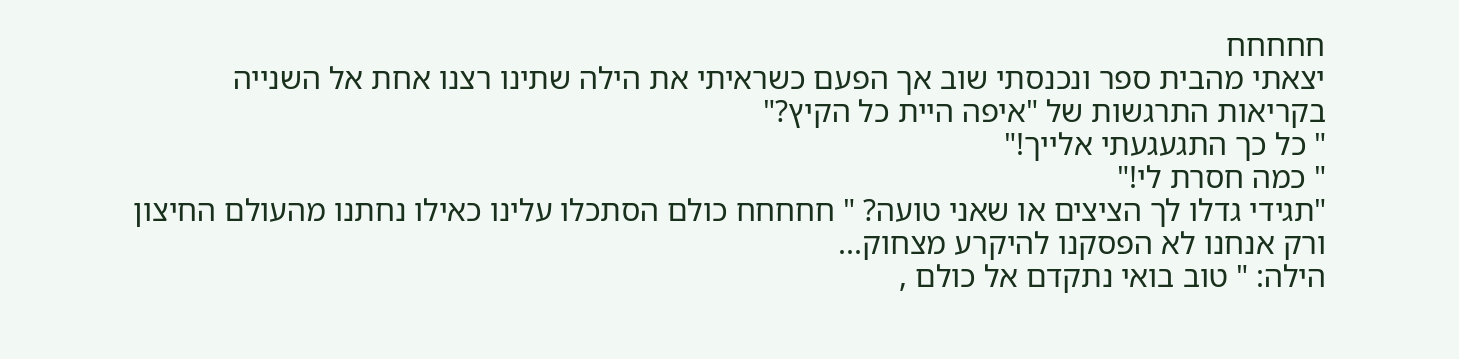חחחחח
יצאתי מהבית ספר ונכנסתי שוב אך הפעם כשראיתי את הילה שתינו רצנו אחת אל השנייה
בקריאות התרגשות של "איפה היית כל הקיץ?"
" כל כך התגעגעתי אלייך!"
" כמה חסרת לי!"
"תגידי גדלו לך הציצים או שאני טועה? " חחחחח כולם הסתכלו עלינו כאילו נחתנו מהעולם החיצון
ורק אנחנו לא הפסקנו להיקרע מצחוק...
הילה: " טוב בואי נתקדם אל כולם ,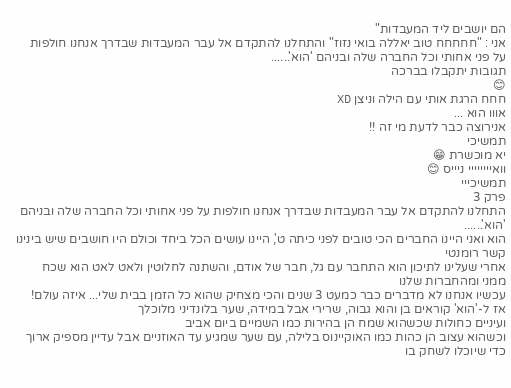הם יושבים ליד המעבדות"
אני : "חחחחח טוב יאללה בואי נזוז" והתחלנו להתקדם אל עבר המעבדות שבדרך אנחנו חולפות על פני אחותי וכל החברה שלה ובניהם 'הוא'......
תגובות יתקבלו בברכה
😊
חחח הרגת אותי עם הילה וניצן XD
אווו הוא ...
אנירוצה כבר לדעת מי זה !!
תמשיכי
יא מוכשרת 😁
וואיייייייי ניייס 😊
תמשיכייי
פרק 3
התחלנו להתקדם אל עבר המעבדות שבדרך אנחנו חולפות על פני אחותי וכל החברה שלה ובניהם 'הוא'......
הוא ואני היינו החברים הכי טובים לפני כיתה ט', היינו עושים הכל ביחד וכולם היו חושבים שיש בינינו קשר רומנטי
אחרי שעלינו לתיכון הוא התחבר עם גל, חבר של אודם, והשתנה לחלוטין ולאט לאט הוא שכח ממני ומהחברות שלנו
עכשיו אנחנו לא מדברים כבר כמעט 3 שנים והכי מצחיק שהוא כל הזמן בבית שלי... איזה עולם!
אז ל-'הוא' קוראים בן והוא גבוה, שרירי אבל במידה, שער בלונדיני מלוכלך
ועיניים כחולות שכשהוא שמח הן בהירות כמו השמיים ביום אביב
וכשהוא עצוב הן כהות כמו האוקיינוס בלילה, עם שער שמגיע עד האוזניים אבל עדיין מספיק ארוך כדי שיוכלו לשחק בו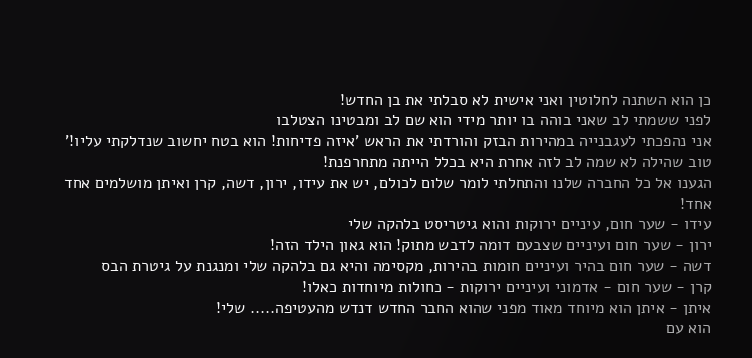כן הוא השתנה לחלוטין ואני אישית לא סבלתי את בן החדש!
לפני ששמתי לב שאני בוהה בו יותר מידי הוא שם לב ומבטינו הצטלבו
אני נהפכתי לעגבנייה במהירות הבזק והורדתי את הראש 'איזה פדיחות! הוא בטח יחשוב שנדלקתי עליו!' טוב שהילה לא שמה לב לזה אחרת היא בכלל הייתה מתחרפנת!
הגענו אל כל החברה שלנו והתחלתי לומר שלום לכולם, יש את עידו, ירון, דשה, קרן ואיתן מושלמים אחד אחד!
עידו - שער חום, עיניים ירוקות והוא גיטריסט בלהקה שלי
ירון - שער חום ועיניים שצבעם דומה לדבש מתוק! הוא גאון הילד הזה!
דשה - שער חום בהיר ועיניים חומות בהירות, מקסימה והיא גם בלהקה שלי ומנגנת על גיטרת הבס
קרן - שער חום - אדמוני ועיניים ירוקות - כחולות מיוחדות כאלו!
איתן - איתן הוא מיוחד מאוד מפני שהוא החבר החדש דנדש מהעטיפה..... שלי!
הוא עם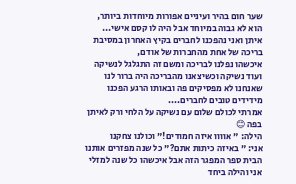שער חום בהיר ועיניים אפורות מיוחדות ביותר, הוא לא גבוה במיוחד אבל היה לו קסם אישי...
איתן ואני נהפכנו לחברים בקיץ האחרון במסיבת בריכה של אחת מהחברות של אודם,
איכשהו נפלנו לבריכה ומשם זה התגלגל לנשיקה ועוד נשיקה וכשיצאנו מהבריכה היה ברור לנו שאנחנו לא מפסיקים פה ובאותו הרגע הפכנו מידידים טובים לחברים....
אמרתי לכולם שלום עם נשיקה על הלחי ורק לאיתן בפה 😊
הילה: " אוווו איזה חמודים!" וכולנו צחקנו
אני: " באיזה כיתות אתם?" כל שנה מפזרים אותנו הבית ספר המפגר הזה אבל איכשהו כל שנה למזלי אני והילה ביחד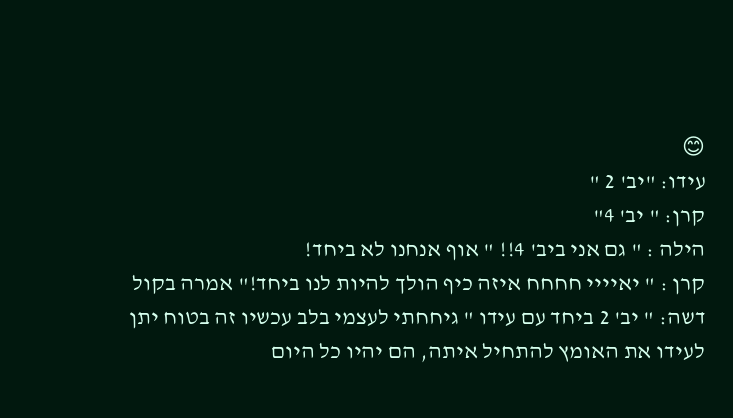😊
עידו: "יב' 2 "
קרן: " יב' 4"
הילה : " גם אני ביב' 4!! " אוף אנחנו לא ביחד!
קרן : " יאיייי חחחח איזה כיף הולך להיות לנו ביחד!" אמרה בקול
דשה: " יב' 2 ביחד עם עידו " גיחחתי לעצמי בלב עכשיו זה בטוח יתן לעידו את האומץ להתחיל איתה, הם יהיו כל היום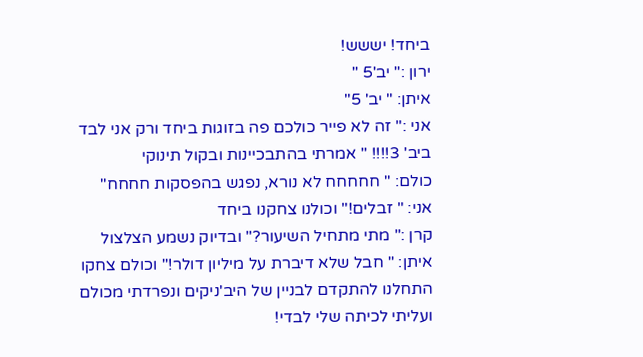ביחד! יששש!
ירון :" יב'5 "
איתן: " יב' 5"
אני :" זה לא פייר כולכם פה בזוגות ביחד ורק אני לבד ביב' 3!!!! " אמרתי בהתבכיינות ובקול תינוקי
כולם: " חחחחח לא נורא, נפגש בהפסקות חחחח"
אני: " זבלים!" וכולנו צחקנו ביחד
קרן :" מתי מתחיל השיעור?" ובדיוק נשמע הצלצול
איתן: " חבל שלא דיברת על מיליון דולר!" וכולם צחקו
התחלנו להתקדם לבניין של היב'ניקים ונפרדתי מכולם ועליתי לכיתה שלי לבדי!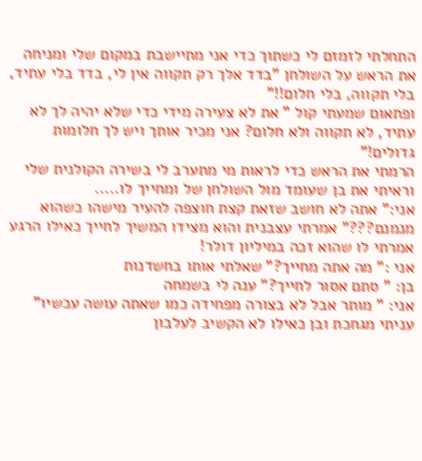התחלתי לזמזם לי כשתוך כדי אני מתיישבת במקום שלי ומניחה את הראש על השולחן "בדד אלך רק תקווה אין לי, בדד בלי עתיד, בלי תקווה, בלי חלום!!"
ופתאום שמעתי קול " את לא צעירה מידי כדי שלא יהיה לך לא עתיד, לא תקווה ולא חלום? אני מכיר אותך ויש לך חלומות גדולים!"
הרמתי את הראש כדי לראות מי מתערב לי בשירה הקולנית שלי וראיתי את בן שעומד מול השולחן של ומחייך לו.....
אני:" אתה לא חושב שזאת קצת חוצפה להעיר מישהו כשהוא מנמנם???" אמרתי עצבנית והוא מצידו המשיך לחייך כאילו הרגע אמרתי לו שהוא זכה במיליון דולר!
אני :" מה אתה מחייך?" שאלתי אותו בחשדנות
בן: " סתם אסור לחייך?" ענה לי בשמחה
אני: " מותר אבל לא בצורה מפחידה כמו שאתה עושה עכשיו" עניתי מגחכת ובן כאילו לא הקשיב לעלבון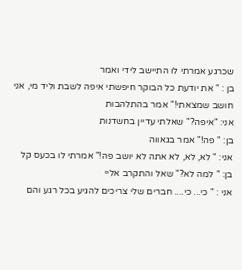שכרגע אמרתי לו התיישב לידי ואמר
בן : " את יודעת כל הבוקר חיפשתי איפה לשבת וליד מי, אני חושב שמצאתי!" אמר בהתלהבות
אני: "איפה?" שאלתי עדיין בחשדנות
בן: " פה!" אמר בגאווה
אני: " לא, לא, לא אתה לא יושב פה!" אמרתי לו בכעס קל
בן: " למה לא?" שאל והתקרב אליי
אני : " כי... כי.... חברים שלי צריכים להגיע בכל רגע והם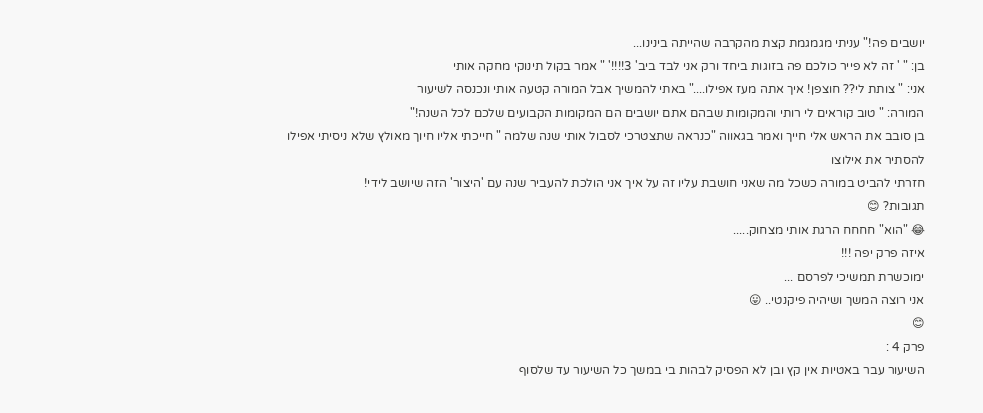יושבים פה!" עניתי מגמגמת קצת מהקרבה שהייתה בינינו...
בן: " ' זה לא פייר כולכם פה בזוגות ביחד ורק אני לבד ביב' 3!!!!' " אמר בקול תינוקי מחקה אותי
אני: " צותת לי?? חוצפן! איך אתה מעז אפילו...." באתי להמשיך אבל המורה קטעה אותי ונכנסה לשיעור
המורה: " טוב קוראים לי רותי והמקומות שבהם אתם יושבים הם המקומות הקבועים שלכם לכל השנה!"
בן סובב את הראש אלי חייך ואמר בגאווה "כנראה שתצטרכי לסבול אותי שנה שלמה " חייכתי אליו חיוך מאולץ שלא ניסיתי אפילו להסתיר את אילוצו
חזרתי להביט במורה כשכל מה שאני חושבת עליו זה על איך אני הולכת להעביר שנה עם 'היצור' הזה שיושב לידי!
תגובות? 😊
😂 "הוא" חחחח הרגת אותי מצחוק.....
איזה פרק יפה !!!
ימוכשרת תמשיכי לפרסם ...
אני רוצה המשך ושיהיה פיקנטי.. 😛
😊
פרק 4 :
השיעור עבר באטיות אין קץ ובן לא הפסיק לבהות בי במשך כל השיעור עד שלסוף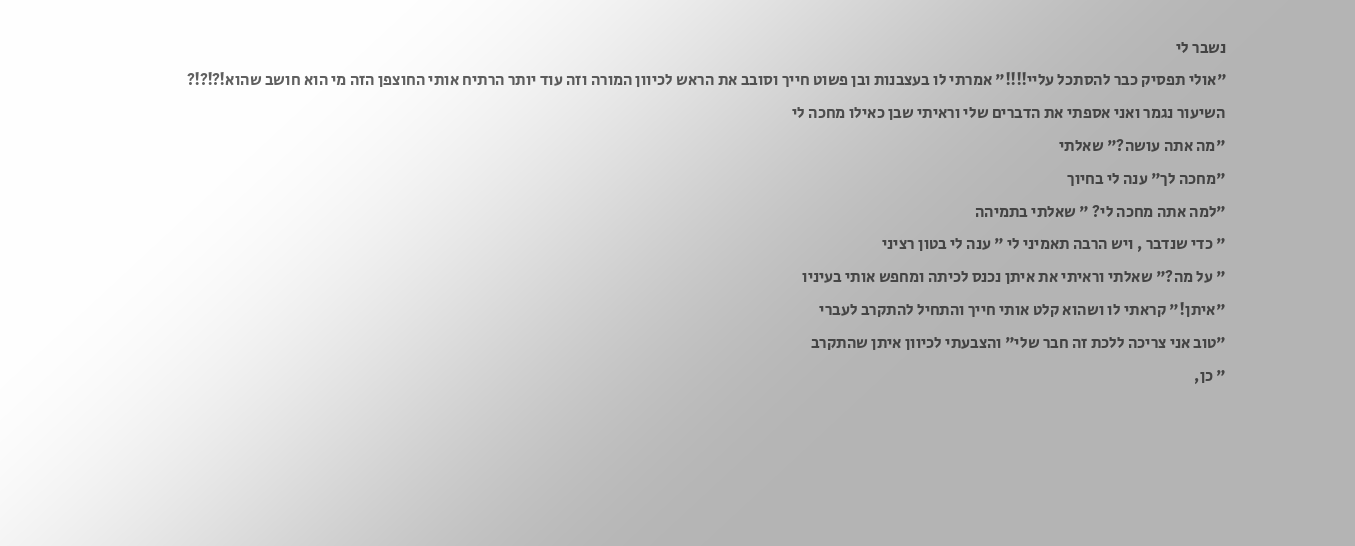נשבר לי
"אולי תפסיק כבר להסתכל עליי!!!!" אמרתי לו בעצבנות ובן פשוט חייך וסובב את הראש לכיוון המורה וזה עוד יותר הרתיח אותי החוצפן הזה מי הוא חושב שהוא!?!?!?
השיעור נגמר ואני אספתי את הדברים שלי וראיתי שבן כאילו מחכה לי
"מה אתה עושה?" שאלתי
"מחכה לך" ענה לי בחיוך
"למה אתה מחכה לי? " שאלתי בתמיהה
" כדי שנדבר , ויש הרבה תאמיני לי " ענה לי בטון רציני
" על מה?" שאלתי וראיתי את איתן נכנס לכיתה ומחפש אותי בעיניו
"איתן!" קראתי לו ושהוא קלט אותי חייך והתחיל להתקרב לעברי
"טוב אני צריכה ללכת זה חבר שלי" והצבעתי לכיוון איתן שהתקרב
" כן,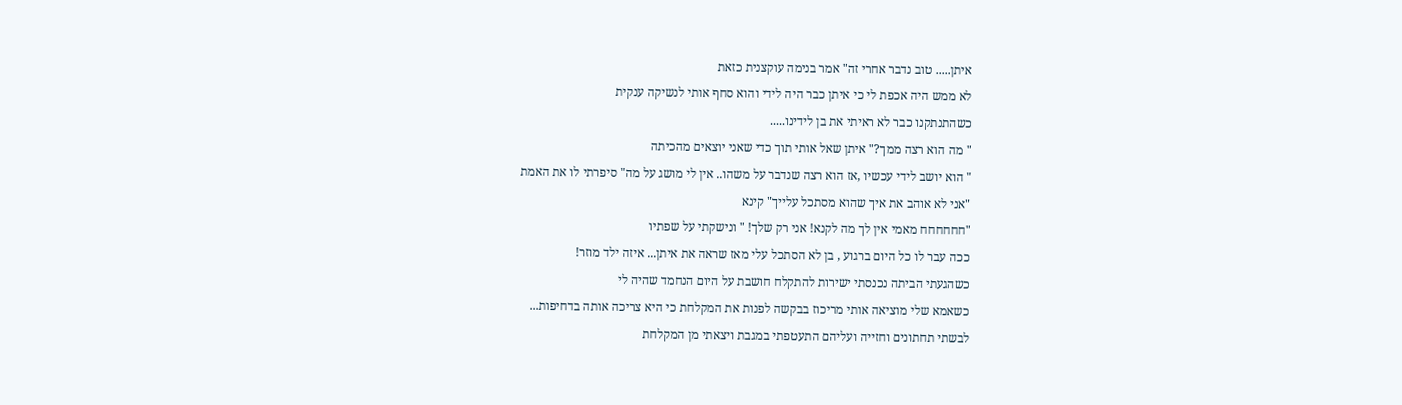איתן..... טוב נדבר אחרי זה" אמר בנימה עוקצנית כזאת
לא ממש היה אכפת לי כי איתן כבר היה לידי והוא סחף אותי לנשיקה ענקית
כשהתנתקנו כבר לא ראיתי את בן לידינו.....
" מה הוא רצה ממך?" איתן שאל אותי תוך כדי שאני יוצאים מהכיתה
" הוא יושב לידי עכשיו ,אז הוא רצה שנדבר על משהו.. אין לי מושג על מה" סיפרתי לו את האמת
"אני לא אוהב את איך שהוא מסתכל עלייך" קינא
"חחחחחח מאמי אין לך מה לקנא! אני רק שלך! " ונישקתי על שפתיו
ככה עבר לו כל היום ברגוע , בן לא הסתכל עלי מאז שראה את איתן... איזה ילד מוזר!
כשהגעתי הביתה נכנסתי ישירות להתקלח חושבת על היום הנחמד שהיה לי
כשאמא שלי מוציאה אותי מריכוז בבקשה לפנות את המקלחת כי היא צריכה אותה בדחיפות...
לבשתי תחתונים וחזייה ועליהם התעטפתי במגבת ויצאתי מן המקלחת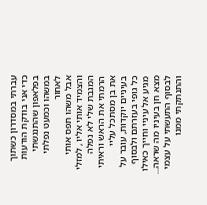עברתי במסדרון כשתוך כדי אני בודקת הודעות בפלאפון שהתנגשתי במשהו וכמעט נפלתי לאחור
אבל משהו תפס אותי והצמיד אותי אליו , למזלי המגבת שלי לא נפלה
הרמתי את הראש וראיתי את בן מסתכל עליי בעיניים יוקדות, עובר על כל גופי בעזרתם ולבסוף מגיע אל עיניי וחייך כאילו מצא חן בעיניו מה שראה...
לבסוף התעשתי על עצמי והתנתקתי ממנו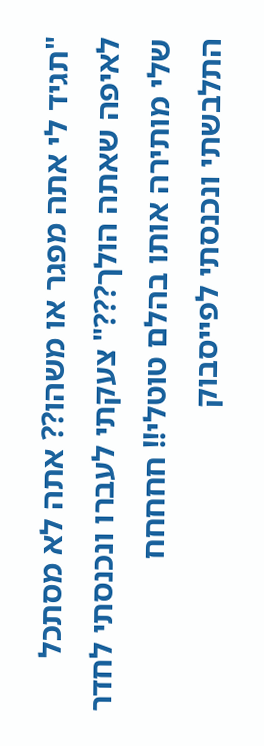"תגיד לי אתה מפגר או משהו?? אתה לא מסתכל לאיפה שאתה הולך???" צעקתי לעברו ונכנסתי לחדר שלי מותירה אותו בהלם טוטלי!! חחחחח
התלבשתי ונכנסתי לפייסבוק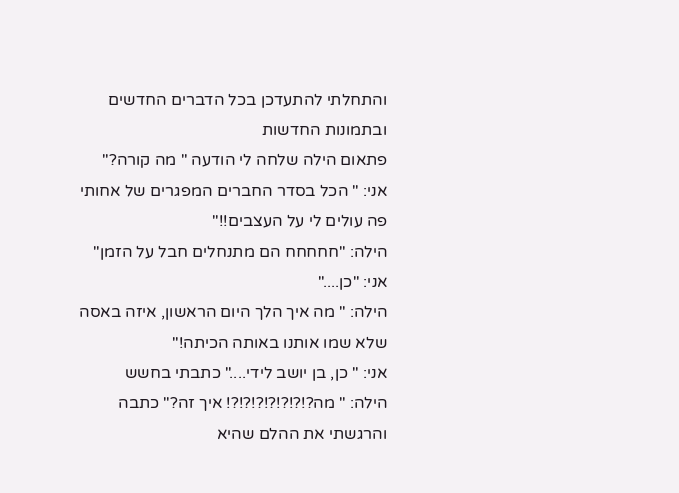והתחלתי להתעדכן בכל הדברים החדשים ובתמונות החדשות
פתאום הילה שלחה לי הודעה " מה קורה?"
אני: " הכל בסדר החברים המפגרים של אחותי פה עולים לי על העצבים!!"
הילה: "חחחחח הם מתנחלים חבל על הזמן"
אני: "כן...."
הילה: " מה איך הלך היום הראשון, איזה באסה שלא שמו אותנו באותה הכיתה!"
אני: " כן, בן יושב לידי...." כתבתי בחשש
הילה: " מה?!?!?!?!?!?!?! איך זה?" כתבה והרגשתי את ההלם שהיא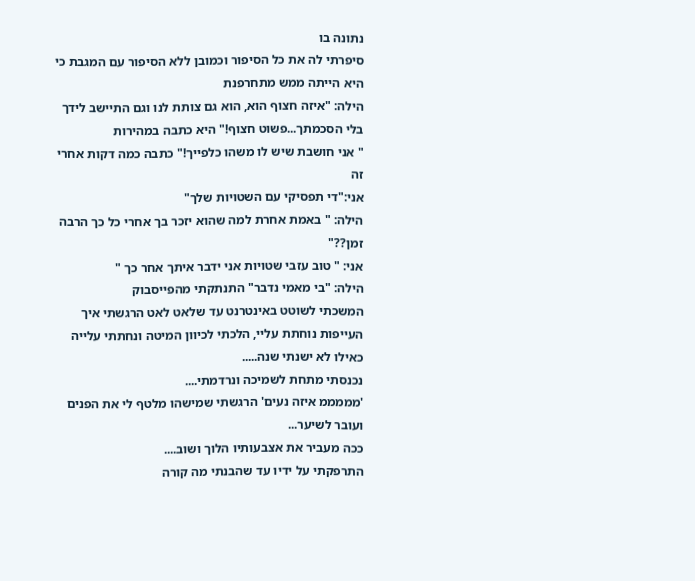נתונה בו
סיפרתי לה את כל הסיפור וכמובן ללא הסיפור עם המגבת כי היא הייתה ממש מתחרפנת
הילה: "איזה חצוף הוא, הוא גם צותת לנו וגם התיישב לידך בלי הסכמתך...פשוט חצוף!" היא כתבה במהירות
" אני חושבת שיש לו משהו כלפייך!" כתבה כמה דקות אחרי זה
אני:"די תפסיקי עם השטויות שלך"
הילה: " באמת אחרת למה שהוא יזכר בך אחרי כל כך הרבה זמן??"
אני: " טוב עזבי שטויות אני ידבר איתך אחר כך "
הילה: "בי מאמי נדבר" התנתקתי מהפייסבוק
המשכתי לשוטט באינטרנט עד שלאט לאט הרגשתי איך העייפות נוחתת עליי, הלכתי לכיוון המיטה ונחתתי עלייה כאילו לא ישנתי שנה.....
נכנסתי מתחת לשמיכה ונרדמתי....
'מממממ איזה נעים' הרגשתי שמישהו מלטף לי את הפנים ועובר לשיער...
ככה מעביר את אצבעותיו הלוך ושוב....
התרפקתי על ידיו עד שהבנתי מה קורה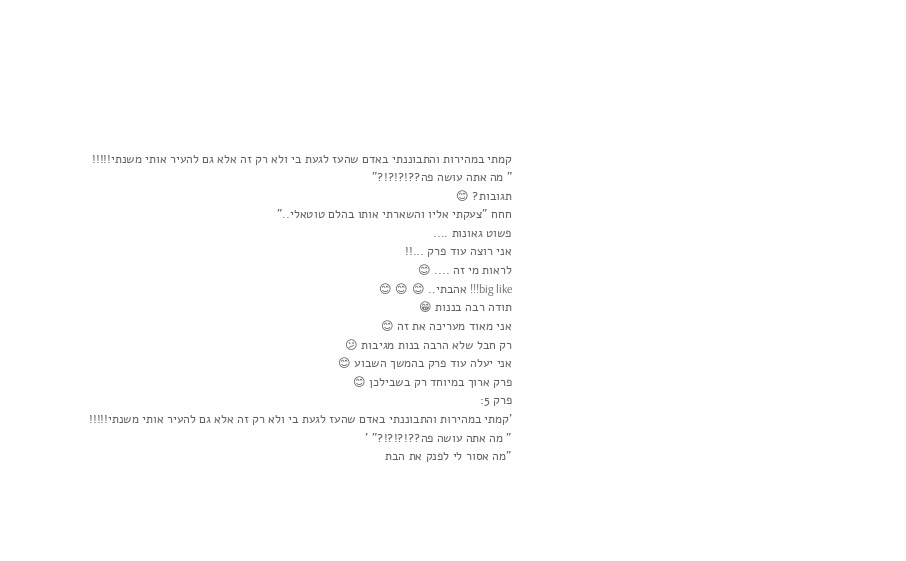קמתי במהירות והתבוננתי באדם שהעז לגעת בי ולא רק זה אלא גם להעיר אותי משנתי!!!!!
" מה אתה עושה פה??!?!?!?"
תגובות? 😊
חחח "צעקתי אליו והשארתי אותו בהלם טוטאלי.."
פשוט גאונות ....
אני רוצה עוד פרק ...!!
לראות מי זה .... 😊
big like!!! אהבתי.. 😊 😊 😊
תודה רבה בננות 😁
אני מאוד מעריכה את זה 😊
רק חבל שלא הרבה בנות מגיבות 😕
אני יעלה עוד פרק בהמשך השבוע 😊
פרק ארוך במיוחד רק בשבילכן 😊
פרק 5:
'קמתי במהירות והתבוננתי באדם שהעז לגעת בי ולא רק זה אלא גם להעיר אותי משנתי!!!!!
" מה אתה עושה פה??!?!?!?" '
"מה אסור לי לפנק את הבת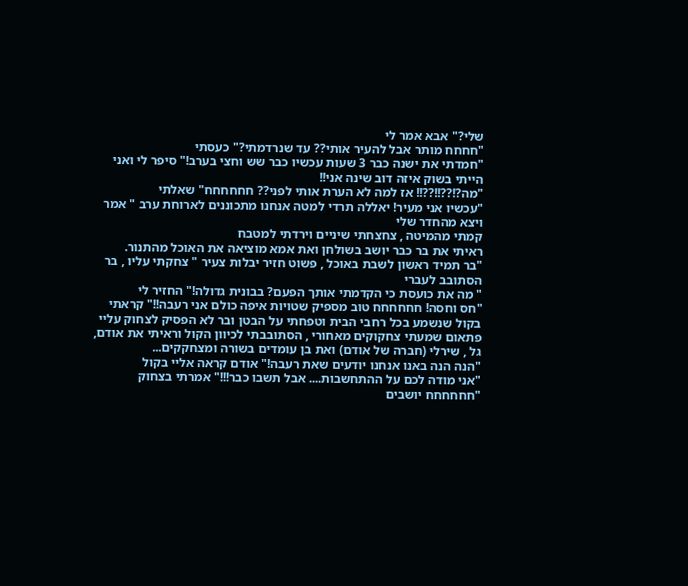שלי?" אבא אמר לי
"חחחח מותר אבל להעיר אותי?? עד שנרדמתי?" כעסתי
"חמדתי את ישנה כבר 3 שעות עכשיו כבר שש וחצי בערב!" סיפר לי ואני הייתי בשוק איזה דוב שינה אני!!
"מה?!??!!??!! אז למה לא הערת אותי לפני?? חחחחחח" שאלתי
"עכשיו אני מעיר! יאללה תרדי למטה אנחנו מתכוננים לארוחת ערב " אמר ויצא מהחדר שלי
קמתי מהמיטה , צחצחתי שיניים וירדתי למטבח
ראיתי את בר כבר יושב בשולחן ואת אמא מוציאה את האוכל מהתנור.
"בר תמיד ראשון לשבת באוכל , פשוט חזיר יבלות צעיר " צחקתי עליו , בר הסתובב לעברי
" מה את כועסת כי הקדמתי אותך הפעם? בבונית גדולה!" החזיר לי
"חס וחסה! חחחחחח טוב מספיק שטויות איפה כולם אני רעבה!!" קראתי בקול שנשמע בכל רחבי הבית וטפחתי על הבטן ובר לא הפסיק לצחוק עליי
פתאום שמעתי צחקוקים מאחורי , הסתובבתי לכיוון הקול וראיתי את אודם, גל , שירלי (חברה של אודם) ואת בן עומדים בשורה ומצחקקים...
"הנה הנה באנו אנחנו יודעים שאת רעבה!" אודם קראה אליי בקול
"אני מודה לכם על ההתחשבות.... אבל תשבו כבר!!!" אמרתי בצחוק
"חחחחחח יושבים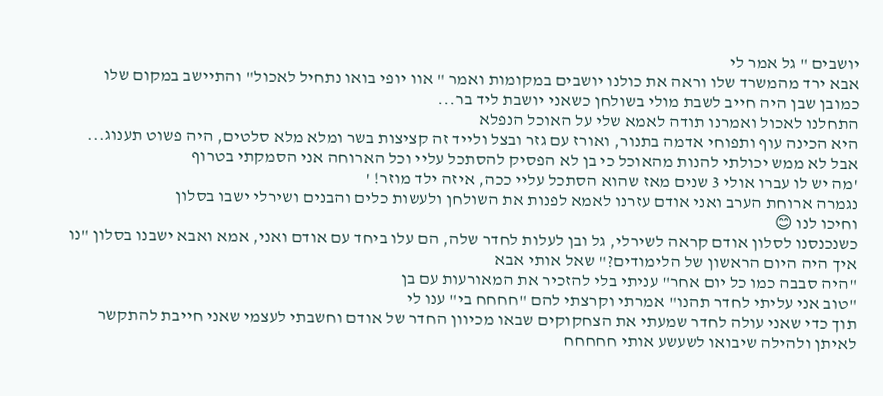יושבים " גל אמר לי
אבא ירד מהמשרד שלו וראה את כולנו יושבים במקומות ואמר " אוו יופי בואו נתחיל לאכול" והתיישב במקום שלו
כמובן שבן היה חייב לשבת מולי בשולחן כשאני יושבת ליד בר...
התחלנו לאכול ואמרנו תודה לאמא שלי על האוכל הנפלא
היא הכינה עוף ותפוחי אדמה בתנור, ואורז עם גזר ובצל ולייד זה קציצות בשר ומלא מלא סלטים, היה פשוט תענוג...
אבל לא ממש יכולתי להנות מהאוכל כי בן לא הפסיק להסתכל עליי וכל הארוחה אני הסמקתי בטרוף
'מה יש לו עברו אולי 3 שנים מאז שהוא הסתכל עליי ככה, איזה ילד מוזר! '
נגמרה ארוחת הערב ואני אודם עזרנו לאמא לפנות את השולחן ולעשות כלים והבנים ושירלי ישבו בסלון
וחיכו לנו 😊
כשנכנסנו לסלון אודם קראה לשירלי, גל ובן לעלות לחדר שלה, הם עלו ביחד עם אודם ואני, אמא ואבא ישבנו בסלון "נו איך היה היום הראשון של הלימודים?" שאל אותי אבא
"היה סבבה כמו כל יום אחר" עניתי בלי להזכיר את המאורעות עם בן
"טוב אני עליתי לחדר תהנו" אמרתי וקרצתי להם "חחחח בי" ענו לי
תוך כדי שאני עולה לחדר שמעתי את הצחקוקים שבאו מכיוון החדר של אודם וחשבתי לעצמי שאני חייבת להתקשר לאיתן ולהילה שיבואו לשעשע אותי חחחחח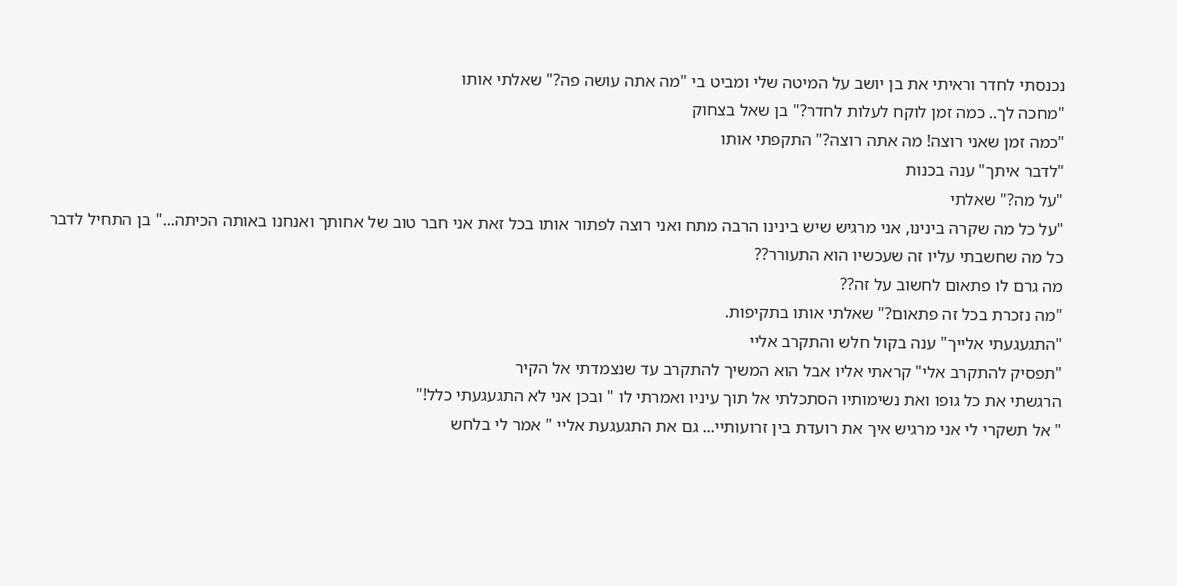נכנסתי לחדר וראיתי את בן יושב על המיטה שלי ומביט בי "מה אתה עושה פה?" שאלתי אותו
"מחכה לך.. כמה זמן לוקח לעלות לחדר?" בן שאל בצחוק
"כמה זמן שאני רוצה! מה אתה רוצה?" התקפתי אותו
"לדבר איתך" ענה בכנות
"על מה?" שאלתי
"על כל מה שקרה בינינו, אני מרגיש שיש בינינו הרבה מתח ואני רוצה לפתור אותו בכל זאת אני חבר טוב של אחותך ואנחנו באותה הכיתה..." בן התחיל לדבר
כל מה שחשבתי עליו זה שעכשיו הוא התעורר??
מה גרם לו פתאום לחשוב על זה??
"מה נזכרת בכל זה פתאום?" שאלתי אותו בתקיפות.
"התגעגעתי אלייך" ענה בקול חלש והתקרב אליי
"תפסיק להתקרב אלי" קראתי אליו אבל הוא המשיך להתקרב עד שנצמדתי אל הקיר
הרגשתי את כל גופו ואת נשימותיו הסתכלתי אל תוך עיניו ואמרתי לו " ובכן אני לא התגעגעתי כלל!"
" אל תשקרי לי אני מרגיש איך את רועדת בין זרועותיי... גם את התגעגעת אליי " אמר לי בלחש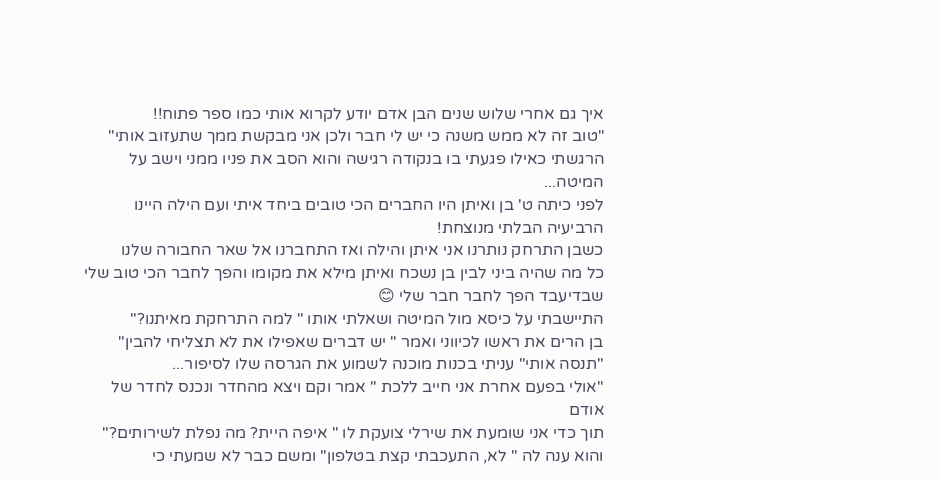איך גם אחרי שלוש שנים הבן אדם יודע לקרוא אותי כמו ספר פתוח!!
"טוב זה לא ממש משנה כי יש לי חבר ולכן אני מבקשת ממך שתעזוב אותי"
הרגשתי כאילו פגעתי בו בנקודה רגישה והוא הסב את פניו ממני וישב על המיטה...
לפני כיתה ט' בן ואיתן היו החברים הכי טובים ביחד איתי ועם הילה היינו הרביעיה הבלתי מנוצחת!
כשבן התרחק נותרנו אני איתן והילה ואז התחברנו אל שאר החבורה שלנו
כל מה שהיה ביני לבין בן נשכח ואיתן מילא את מקומו והפך לחבר הכי טוב שלי שבדיעבד הפך לחבר חבר שלי 😊
התיישבתי על כיסא מול המיטה ושאלתי אותו " למה התרחקת מאיתנו?"
בן הרים את ראשו לכיווני ואמר " יש דברים שאפילו את לא תצליחי להבין"
"תנסה אותי" עניתי בכנות מוכנה לשמוע את הגרסה שלו לסיפור...
"אולי בפעם אחרת אני חייב ללכת " אמר וקם ויצא מהחדר ונכנס לחדר של אודם
תוך כדי אני שומעת את שירלי צועקת לו " איפה היית? מה נפלת לשירותים?" והוא ענה לה " לא, התעכבתי קצת בטלפון" ומשם כבר לא שמעתי כי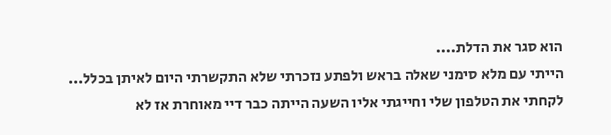הוא סגר את הדלת....
הייתי עם מלא סימני שאלה בראש ולפתע נזכרתי שלא התקשרתי היום לאיתן בכלל...
לקחתי את הטלפון שלי וחייגתי אליו השעה הייתה כבר דיי מאוחרת אז לא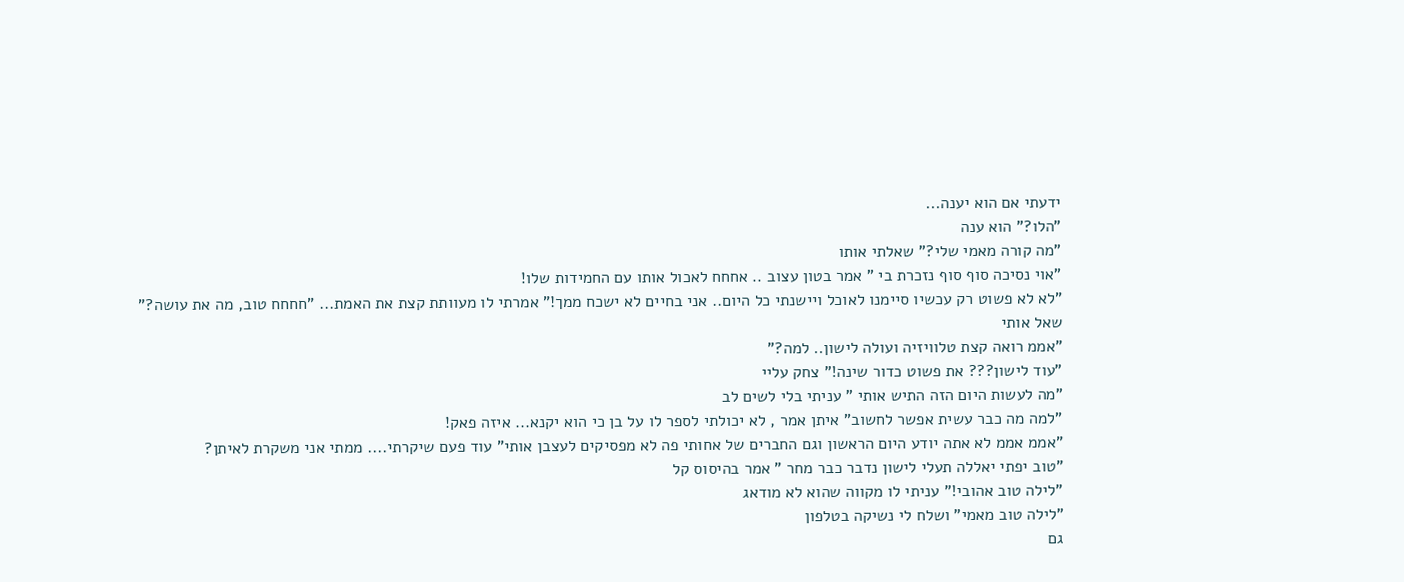ידעתי אם הוא יענה...
"הלו?" הוא ענה
"מה קורה מאמי שלי?" שאלתי אותו
"אוי נסיכה סוף סוף נזכרת בי " אמר בטון עצוב .. אחחח לאכול אותו עם החמידות שלו!
"לא לא פשוט רק עכשיו סיימנו לאוכל ויישנתי כל היום.. אני בחיים לא ישכח ממך!" אמרתי לו מעוותת קצת את האמת... "חחחח טוב, מה את עושה?" שאל אותי
"אממ רואה קצת טלוויזיה ועולה לישון.. למה?"
"עוד לישון??? את פשוט כדור שינה!" צחק עליי
"מה לעשות היום הזה התיש אותי " עניתי בלי לשים לב
"למה מה כבר עשית אפשר לחשוב" איתן אמר , לא יכולתי לספר לו על בן כי הוא יקנא... איזה פאק!
"אממ אממ לא אתה יודע היום הראשון וגם החברים של אחותי פה לא מפסיקים לעצבן אותי" עוד פעם שיקרתי.... ממתי אני משקרת לאיתן?
"טוב יפתי יאללה תעלי לישון נדבר כבר מחר " אמר בהיסוס קל
"לילה טוב אהובי!" עניתי לו מקווה שהוא לא מודאג
"לילה טוב מאמי" ושלח לי נשיקה בטלפון
גם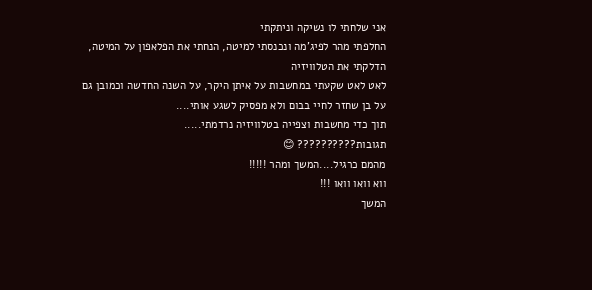אני שלחתי לו נשיקה וניתקתי
החלפתי מהר לפיג'מה ונכנסתי למיטה, הנחתי את הפלאפון על המיטה, הדלקתי את הטלוויזיה
לאט לאט שקעתי במחשבות על איתן היקר, על השנה החדשה וכמובן גם על בן שחזר לחיי בבום ולא מפסיק לשגע אותי....
תוך כדי מחשבות וצפייה בטלוויזיה נרדמתי.....
תגובות?????????? 😊
מהמם כרגיל....המשך ומהר !!!!!
ווא וואו וואו !!!
המשך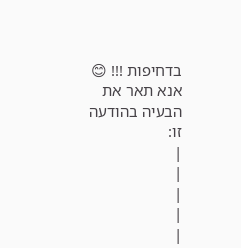בדחיפות !!! 😊
אנא תאר את הבעיה בהודעה זו:
|
|
|
|
|